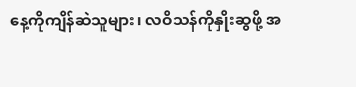နေ့ကိုကျိန်ဆဲသူများ၊ လဝိသန်ကိုနှိုးဆွဖို့ အ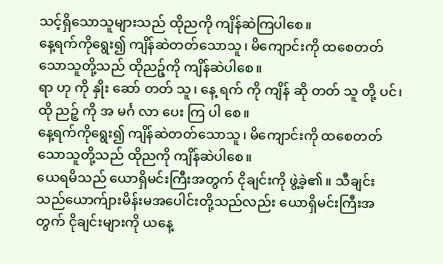သင့်ရှိသောသူများသည် ထိုညကို ကျိန်ဆဲကြပါစေ။
နေ့ရက်ကိုရွေး၍ ကျိန်ဆဲတတ်သောသူ၊ မိကျောင်းကို ထစေတတ်သောသူတို့သည် ထိုညဉ့်ကို ကျိန်ဆဲပါစေ။
ရာ ဟု ကို နှိုး ဆော် တတ် သူ၊ နေ့ ရက် ကို ကျိန် ဆို တတ် သူ တို့ ပင်၊ ထို ညဉ့် ကို အ မင်္ဂ လာ ပေး ကြ ပါ စေ။
နေ့ရက်ကိုရွေး၍ ကျိန်ဆဲတတ်သောသူ၊ မိကျောင်းကို ထစေတတ်သောသူတို့သည် ထိုညကို ကျိန်ဆဲပါစေ။
ယေရမိသည် ယောရှိမင်းကြီးအတွက် ငိုချင်းကို ဖွဲ့ခဲ့၏။ သီချင်းသည်ယောက်ျားမိန်းမအပေါင်းတို့သည်လည်း ယောရှိမင်းကြီးအတွက် ငိုချင်းများကို ယနေ့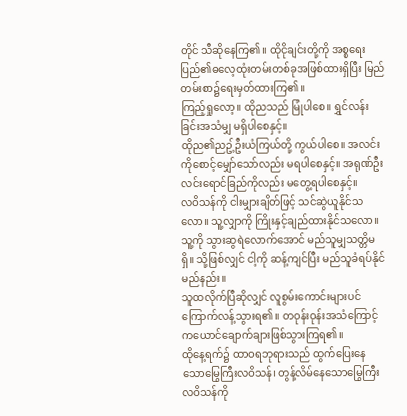တိုင် သီဆိုနေကြ၏။ ထိုငိုချင်းတို့ကို အစ္စရေးပြည်၏ဓလေ့ထုံးတမ်းတစ်ခုအဖြစ်ထားရှိပြီး မြည်တမ်းစာ၌ရေးမှတ်ထားကြ၏။
ကြည့်ရှုလော့။ ထိုညသည် မြုံပါစေ။ ရွှင်လန်းခြင်းအသံမျှ မရှိပါစေနှင့်။
ထိုည၏ညဥ့်ဦးယံကြယ်တို့ ကွယ်ပါစေ။ အလင်းကိုစောင့်မျှော်သော်လည်း မရပါစေနှင့်။ အရုဏ်ဦးလင်းရောင်ခြည်ကိုလည်း မတွေ့ရပါစေနှင့်။
လဝိသန်ကို ငါးမျှားချိတ်ဖြင့် သင်ဆွဲယူနိုင်သလော။ သူ့လျှာကို ကြိုးနှင့်ချည်ထားနိုင်သလော။
သူ့ကို သွားဆွရဲလောက်အောင် မည်သူမျှသတ္တိမရှိ။ သို့ဖြစ်လျှင် ငါ့ကို ဆန့်ကျင်ပြီး မည်သူခံရပ်နိုင်မည်နည်း။
သူထလိုက်ပြီဆိုလျှင် လူစွမ်းကောင်းများပင် ကြောက်လန့်သွားရ၏။ တဝုန်းဝုန်းအသံကြောင့် ကယောင်ချောက်ချားဖြစ်သွားကြရ၏။
ထိုနေ့ရက်၌ ထာဝရဘုရားသည် ထွက်ပြေးနေသောမြွေကြီးလဝိသန်၊ တွန့်လိမ်နေသောမြွေကြီးလဝိသန်ကို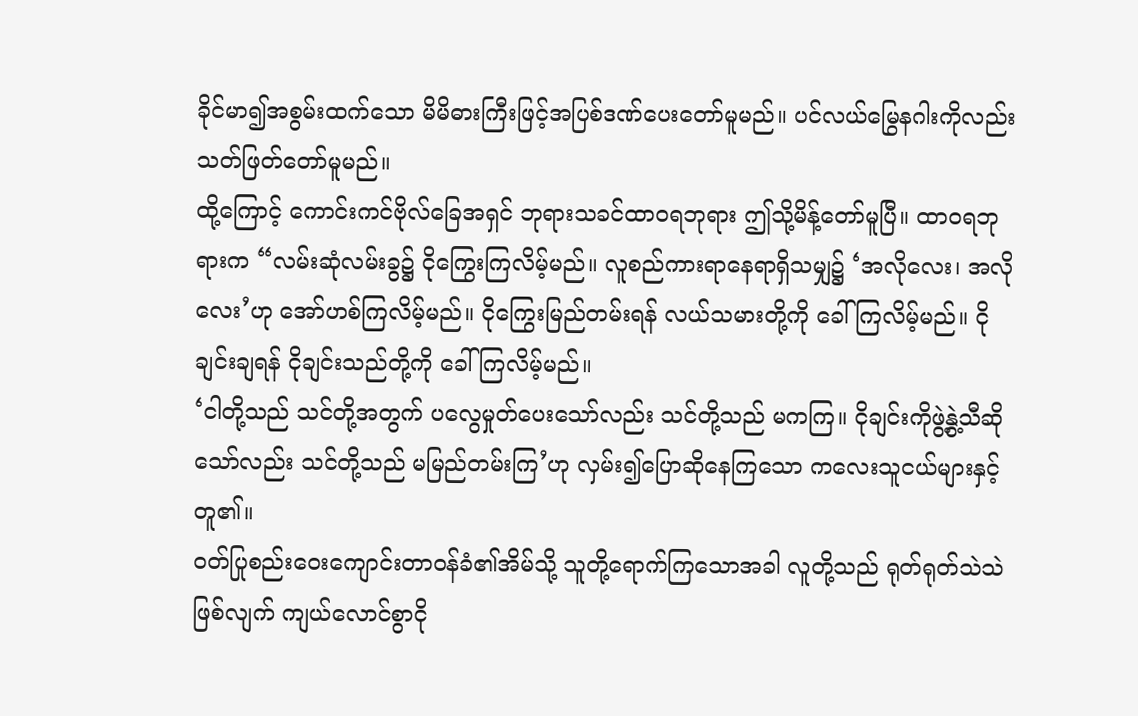ခိုင်မာ၍အစွမ်းထက်သော မိမိဓားကြီးဖြင့်အပြစ်ဒဏ်ပေးတော်မူမည်။ ပင်လယ်မြွေနဂါးကိုလည်း သတ်ဖြတ်တော်မူမည်။
ထို့ကြောင့် ကောင်းကင်ဗိုလ်ခြေအရှင် ဘုရားသခင်ထာဝရဘုရား ဤသို့မိန့်တော်မူပြီ။ ထာဝရဘုရားက “လမ်းဆုံလမ်းခွ၌ ငိုကြွေးကြလိမ့်မည်။ လူစည်ကားရာနေရာရှိသမျှ၌ ‘အလိုလေး၊ အလိုလေး’ဟု အော်ဟစ်ကြလိမ့်မည်။ ငိုကြွေးမြည်တမ်းရန် လယ်သမားတို့ကို ခေါ်ကြလိမ့်မည်။ ငိုချင်းချရန် ငိုချင်းသည်တို့ကို ခေါ်ကြလိမ့်မည်။
‘ငါတို့သည် သင်တို့အတွက် ပလွေမှုတ်ပေးသော်လည်း သင်တို့သည် မကကြ။ ငိုချင်းကိုဖွဲ့နွဲ့သီဆိုသော်လည်း သင်တို့သည် မမြည်တမ်းကြ’ဟု လှမ်း၍ပြောဆိုနေကြသော ကလေးသူငယ်များနှင့်တူ၏။
ဝတ်ပြုစည်းဝေးကျောင်းတာဝန်ခံ၏အိမ်သို့ သူတို့ရောက်ကြသောအခါ လူတို့သည် ရုတ်ရုတ်သဲသဲဖြစ်လျက် ကျယ်လောင်စွာငို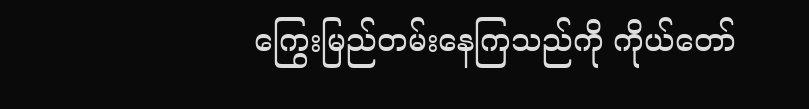ကြွေးမြည်တမ်းနေကြသည်ကို ကိုယ်တော်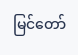မြင်တော်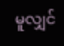မူလျှင်